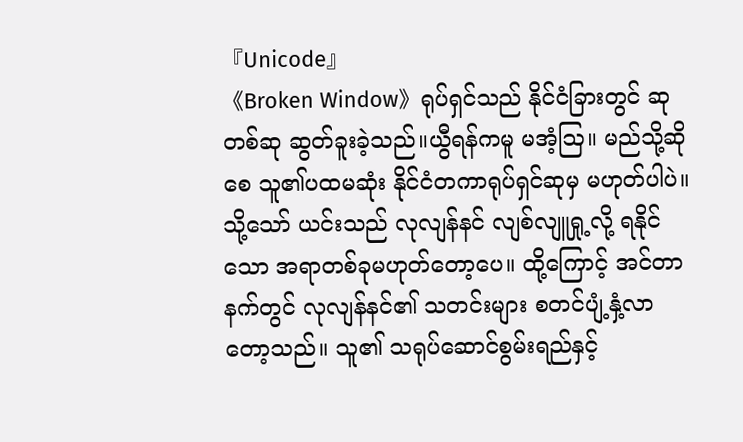『Unicode』
《Broken Window》ရုပ်ရှင်သည် နိုင်ငံခြားတွင် ဆုတစ်ဆု ဆွတ်ခူးခဲ့သည်။ယွီရန်ကမူ မအံ့ဩ။ မည်သို့ဆိုစေ သူ၏ပထမဆုံး နိုင်ငံတကာရုပ်ရှင်ဆုမှ မဟုတ်ပါပဲ။
သို့သော် ယင်းသည် လုလျန်နင် လျစ်လျူရှု့လို့ ရနိုင်သော အရာတစ်ခုမဟုတ်တော့ပေ။ ထို့ကြောင့် အင်တာနက်တွင် လုလျန်နင်၏ သတင်းများ စတင်ပျံ့နှံ့လာတော့သည်။ သူ၏ သရုပ်ဆောင်စွမ်းရည်နှင့်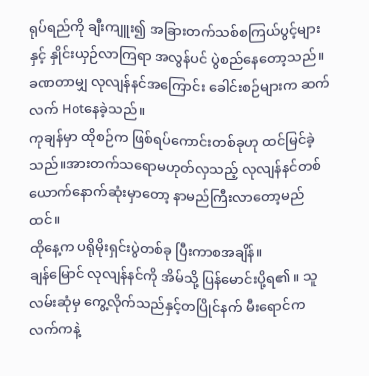ရုပ်ရည်ကို ချီးကျူး၍ အခြားတက်သစ်စကြယ်ပွင့်များနှင့် နှိုင်းယှဉ်လာကြရာ အလွန်ပင် ပွဲစည်နေတော့သည်။
ခဏတာမျှ လုလျန်နင်အကြောင်း ခေါင်းစဉ်များက ဆက်လက် Hotနေခဲ့သည်။
ကုချန်မှာ ထိုစဉ်က ဖြစ်ရပ်ကောင်းတစ်ခုဟု ထင်မြင်ခဲ့သည်။အားတက်သရောမဟုတ်လှသည့် လုလျန်နင်တစ်ယောက်နောက်ဆုံးမှာတော့ နာမည်ကြီးလာတော့မည်ထင်။
ထိုနေ့က ပရိုမိုးရှင်းပွဲတစ်ခု ပြီးကာစအချိန်။
ချန်မြောင် လုလျန်နင်ကို အိမ်သို့ ပြန်မောင်းပို့ရ၏။ သူ လမ်းဆုံမှ ကွေ့လိုက်သည်နှင့်တပြိုင်နက် မီးရောင်က လက်ကနဲ့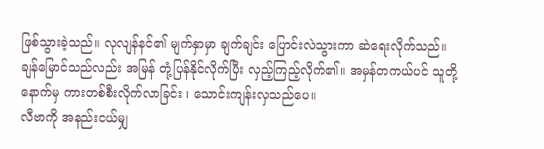ဖြစ်သွားခဲ့သည်။ လုလျန်နင်၏ မျက်နှာမှာ ချက်ချင်း ပြောင်းလဲသွားကာ ဆဲရေးလိုက်သည်။
ချန်မြောင်သည်လည်း အမြန် တုံ့ပြန်နိုင်လိုက်ပြီး လှည့်ကြည့်လိုက်၏။ အမှန်တကယ်ပင် သူတို့နောက်မှ ကားတစ်စီးလိုက်လာခြင်း ၊ သောင်းကျန်းလှသည်ပေ။
လီဗာကို အနည်းငယ်မျှ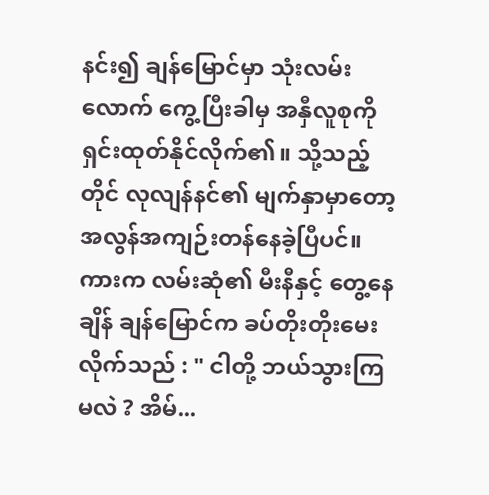နင်း၍ ချန်မြောင်မှာ သုံးလမ်းလောက် ကွေ့ပြီးခါမှ အနှီလူစုကို ရှင်းထုတ်နိုင်လိုက်၏။ သို့သည့်တိုင် လုလျန်နင်၏ မျက်နှာမှာတော့ အလွန်အကျဉ်းတန်နေခဲ့ပြီပင်။
ကားက လမ်းဆုံ၏ မီးနီနှင့် တွေ့နေချိန် ချန်မြောင်က ခပ်တိုးတိုးမေးလိုက်သည် : " ငါတို့ ဘယ်သွားကြမလဲ ? အိမ်...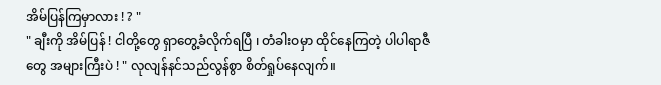အိမ်ပြန်ကြမှာလား ! ? "
" ချီးကို အိမ်ပြန် ! ငါတို့တွေ ရှာတွေ့ခံလိုက်ရပြီ ၊ တံခါးဝမှာ ထိုင်နေကြတဲ့ ပါပါရာဇီတွေ အများကြီးပဲ ! " လုလျန်နင်သည်လွန်စွာ စိတ်ရှုပ်နေလျက်။